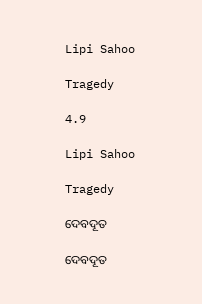Lipi Sahoo

Tragedy

4.9

Lipi Sahoo

Tragedy

ଦେବଦୂତ

ଦେବଦୂତ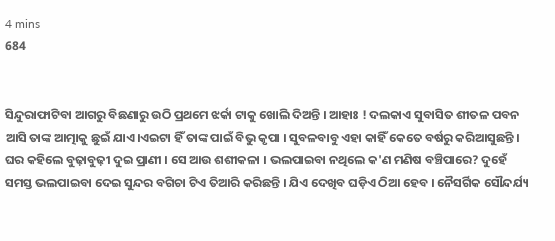4 mins
684


ସିନ୍ଦୁରାଫାଟିବା ଆଗରୁ ବିଛଣାରୁ ଉଠି ପ୍ରଥମେ ଝର୍କା ଟାକୁ ଖୋଲି ଦିଅନ୍ତି । ଆହାଃ ! ଦଲକାଏ ସୁବାସିତ ଶୀତଳ ପବନ ଆସି ତାଙ୍କ ଆତ୍ମାକୁ ଛୁଇଁ ଯାଏ।ଏଇଟା ହିଁ ତାଙ୍କ ପାଇଁ ବିଭୁ କୃପା । ସୁବଳବାବୁ ଏହା କାହିଁ କେତେ ବର୍ଷରୁ କରିଆସୁଛନ୍ତି । ଘର କହିଲେ ବୁଢ଼ାବୁଢ଼ୀ ଦୁଇ ପ୍ରାଣୀ । ସେ ଆଉ ଶଶୀକଳା । ଭଲପାଇବା ନଥିଲେ କ'ଣ ମଣିଷ ବଞ୍ଚିପାରେ? ଦୁହେଁ ସମସ୍ତ ଭଲପାଇବା ଦେଇ ସୁନ୍ଦର ବଗିଚା ଟିଏ ତିଆରି କରିଛନ୍ତି । ଯିଏ ଦେଖିବ ଘଡ଼ିଏ ଠିଆ ହେବ । ନୈସର୍ଗିକ ସୌନ୍ଦର୍ଯ୍ୟ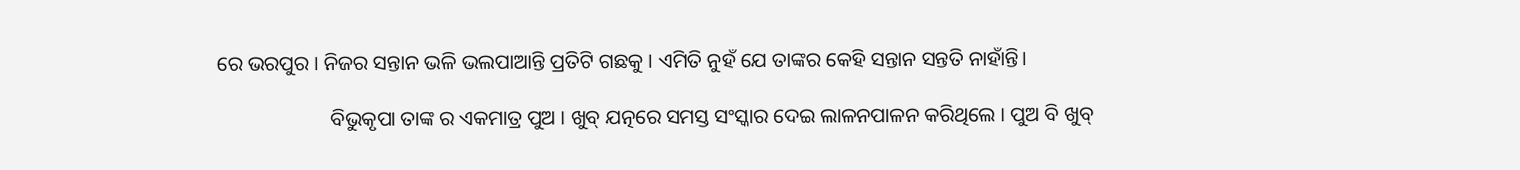ରେ ଭରପୁର । ନିଜର ସନ୍ତାନ ଭଳି ଭଲପାଆନ୍ତି ପ୍ରତିଟି ଗଛକୁ । ଏମିତି ନୁହଁ ଯେ ତାଙ୍କର କେହି ସନ୍ତାନ ସନ୍ତତି ନାହାଁନ୍ତି।

                      ବିଭୁକୃପା ତାଙ୍କ ର ଏକମାତ୍ର ପୁଅ । ଖୁବ୍ ଯତ୍ନରେ ସମସ୍ତ ସଂସ୍କାର ଦେଇ ଲାଳନପାଳନ କରିଥିଲେ । ପୁଅ ବି ଖୁବ୍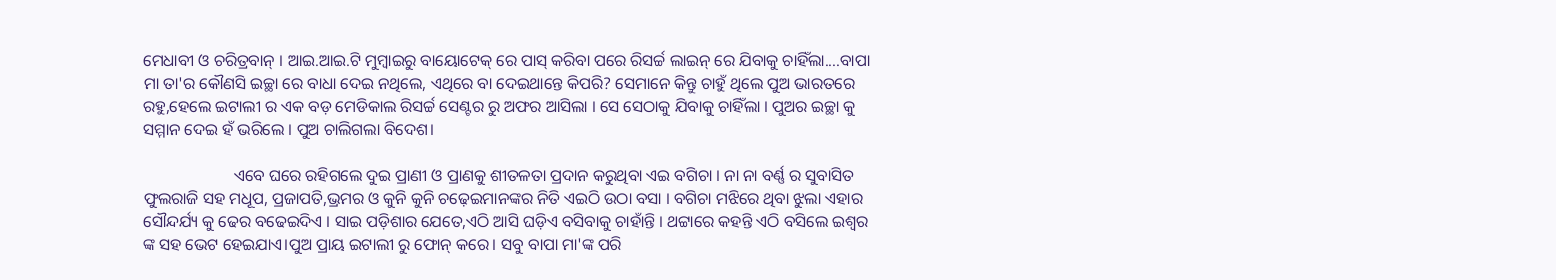ମେଧାବୀ ଓ ଚରିତ୍ରବାନ୍ । ଆଇ.ଆଇ.ଟି ମୁମ୍ବାଇରୁ ବାୟୋଟେକ୍ ରେ ପାସ୍ କରିବା ପରେ ରିସର୍ଚ୍ଚ ଲାଇନ୍ ରେ ଯିବାକୁ ଚାହିଁଲା....ବାପା ମା ତା'ର କୌଣସି ଇଚ୍ଛା ରେ ବାଧା ଦେଇ ନଥିଲେ, ଏଥିରେ ବା ଦେଇଥାନ୍ତେ କିପରି? ସେମାନେ କିନ୍ତୁ ଚାହୁଁ ଥିଲେ ପୁଅ ଭାରତରେ ରହୁ,ହେଲେ ଇଟାଲୀ ର ଏକ ବଡ଼ ମେଡିକାଲ ରିସର୍ଚ୍ଚ ସେଣ୍ଟର ରୁ ଅଫର ଆସିଲା । ସେ ସେଠାକୁ ଯିବାକୁ ଚାହିଁଲା । ପୁଅର ଇଚ୍ଛା କୁ ସମ୍ମାନ ଦେଇ ହଁ ଭରିଲେ । ପୁଅ ଚାଲିଗଲା ବିଦେଶ।

                      ଏବେ ଘରେ ରହିଗଲେ ଦୁଇ ପ୍ରାଣୀ ଓ ପ୍ରାଣକୁ ଶୀତଳତା ପ୍ରଦାନ କରୁଥିବା ଏଇ ବଗିଚା । ନା ନା ବର୍ଣ୍ଣ ର ସୁବାସିତ ଫୁଲରାଜି ସହ ମଧୂପ, ପ୍ରଜାପତି,ଭ୍ରମର ଓ କୁନି କୁନି ଚଢ଼େଇମାନଙ୍କର ନିତି ଏଇଠି ଉଠା ବସା । ବଗିଚା ମଝିରେ ଥିବା ଝୁଲା ଏହାର ସୌନ୍ଦର୍ଯ୍ୟ କୁ ଢେର ବଢେଇଦିଏ । ସାଇ ପଡ଼ିଶାର ଯେତେ,ଏଠି ଆସି ଘଡ଼ିଏ ବସିବାକୁ ଚାହାଁନ୍ତି । ଥଟ୍ଟାରେ କହନ୍ତି ଏଠି ବସିଲେ ଇଶ୍ୱର ଙ୍କ ସହ ଭେଟ ହେଇଯାଏ।ପୁଅ ପ୍ରାୟ ଇଟାଲୀ ରୁ ଫୋନ୍ କରେ। ସବୁ ବାପା ମା'ଙ୍କ ପରି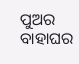ପୁଅର ବାହାଘର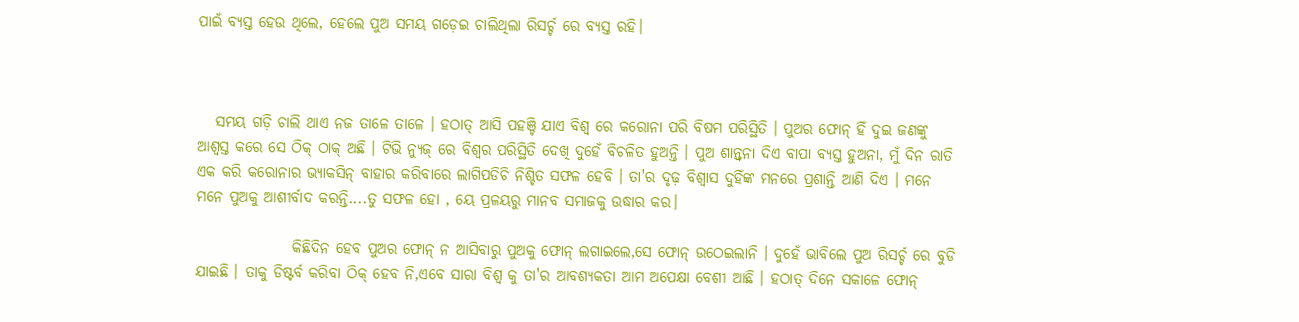ପାଇଁ ବ୍ୟସ୍ତ ହେଉ ଥିଲେ, ହେଲେ ପୁଅ ସମୟ ଗଡ଼େଇ ଚାଲିଥିଲା ରିସର୍ଚ୍ଚ ରେ ବ୍ୟସ୍ତ ରହି।



   ସମୟ ଗଡ଼ି ଚାଲି ଥାଏ ନଜ ତାଳେ ତାଳେ । ହଠାତ୍ ଆସି ପହଞ୍ଚି ଯାଏ ବିଶ୍ଵ ରେ କରୋନା ପରି ବିଷମ ପରିସ୍ଥିତି । ପୁଅର ଫୋନ୍ ହିଁ ଦୁଇ ଜଣଙ୍କୁ ଆଶ୍ବସ୍ତ କରେ ସେ ଠିକ୍ ଠାକ୍ ଅଛି । ଟିଭି ନ୍ୟୁଜ୍ ରେ ବିଶ୍ୱର ପରିସ୍ଥିତି ଦେଖି ଦୁହେଁ ବିଚଳିତ ହୁଅନ୍ତି । ପୁଅ ଶାନ୍ତ୍ବନା ଦିଏ ବାପା ବ୍ୟସ୍ତ ହୁଅନା, ମୁଁ ଦିନ ରାତି ଏକ କରି କରୋନାର ଭ୍ୟାକସିନ୍ ବାହାର କରିବାରେ ଲାଗିପଡିଚି ନିଶ୍ଚିତ ସଫଳ ହେବି । ତା'ର ଦୃଢ଼ ବିଶ୍ୱାସ ଦୁହିଁଙ୍କ ମନରେ ପ୍ରଶାନ୍ତି ଆଣି ଦିଏ । ମନେ ମନେ ପୁଅକୁ ଆଶୀର୍ବାଦ କରନ୍ତି....ତୁ ସଫଳ ହୋ , ୟେ ପ୍ରଳୟରୁ ମାନବ ସମାଜକୁ ଉଦ୍ଧାର କର।

                କିଛିଦିନ ହେବ ପୁଅର ଫୋନ୍ ନ ଆସିବାରୁ ପୁଅକୁ ଫୋନ୍ ଲଗାଇଲେ,ସେ ଫୋନ୍ ଉଠେଇଲାନି । ଦୁହେଁ ଭାବିଲେ ପୁଅ ରିସର୍ଚ୍ଚ ରେ ବୁଡି ଯାଇଛି । ତାକୁ ଡିଷ୍ଟର୍ବ କରିବା ଠିକ୍ ହେବ ନି,ଏବେ ସାରା ବିଶ୍ଵ କୁ ତା'ର ଆବଶ୍ୟକତା ଆମ ଅପେକ୍ଷା ବେଶୀ ଆଛି । ହଠାତ୍ ଦିନେ ସକାଳେ ଫୋନ୍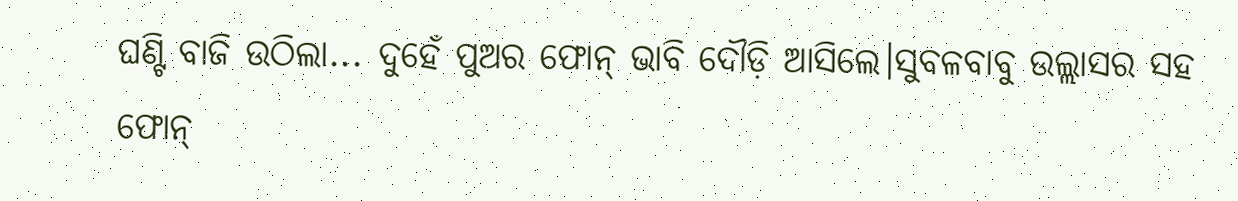ଘଣ୍ଟି ବାଜି ଉଠିଲା... ଦୁହେଁ ପୁଅର ଫୋନ୍ ଭାବି ଦୌଡ଼ି ଆସିଲେ।ସୁବଳବାବୁ ଉଲ୍ଲାସର ସହ ଫୋନ୍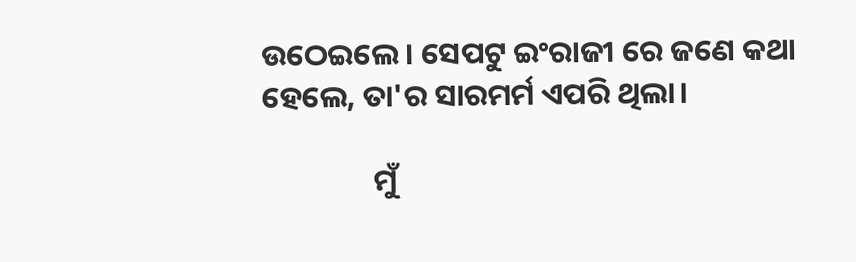ଉଠେଇଲେ । ସେପଟୁ ଇଂରାଜୀ ରେ ଜଣେ କଥା ହେଲେ, ତା'ର ସାରମର୍ମ ଏପରି ଥିଲା।

                ମୁଁ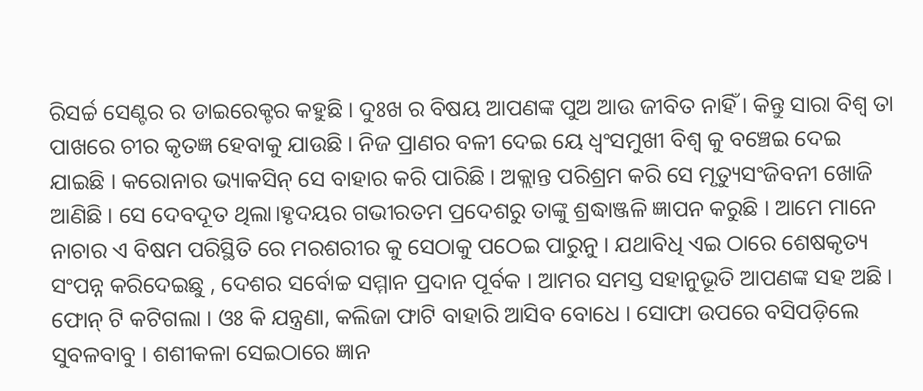ରିସର୍ଚ୍ଚ ସେଣ୍ଟର ର ଡାଇରେକ୍ଟର କହୁଛି । ଦୁଃଖ ର ବିଷୟ ଆପଣଙ୍କ ପୁଅ ଆଉ ଜୀବିତ ନାହିଁ । କିନ୍ତୁ ସାରା ବିଶ୍ୱ ତା ପାଖରେ ଚୀର କୃତଜ୍ଞ ହେବାକୁ ଯାଉଛି । ନିଜ ପ୍ରାଣର ବଳୀ ଦେଇ ୟେ ଧ୍ୱଂସମୁଖୀ ବିଶ୍ଵ କୁ ବଞ୍ଚେଇ ଦେଇ ଯାଇଛି । କରୋନାର ଭ୍ୟାକସିନ୍ ସେ ବାହାର କରି ପାରିଛି । ଅକ୍ଲାନ୍ତ ପରିଶ୍ରମ କରି ସେ ମୃତ୍ୟୁସଂଜିବନୀ ଖୋଜି ଆଣିଛି । ସେ ଦେବଦୂତ ଥିଲା।ହୃଦୟର ଗଭୀରତମ ପ୍ରଦେଶରୁ ତାଙ୍କୁ ଶ୍ରଦ୍ଧାଞ୍ଜଳି ଜ୍ଞାପନ କରୁଛି । ଆମେ ମାନେ ନାଚାର ଏ ବିଷମ ପରିସ୍ଥିତି ରେ ମରଶରୀର କୁ ସେଠାକୁ ପଠେଇ ପାରୁନୁ । ଯଥାବିଧି ଏଇ ଠାରେ ଶେଷକୃତ୍ୟ ସଂପନ୍ନ କରିଦେଇଛୁ , ଦେଶର ସର୍ବୋଚ୍ଚ ସମ୍ମାନ ପ୍ରଦାନ ପୂର୍ବକ । ଆମର ସମସ୍ତ ସହାନୁଭୂତି ଆପଣଙ୍କ ସହ ଅଛି । ଫୋନ୍ ଟି କଟିଗଲା । ଓଃ କି ଯନ୍ତ୍ରଣା, କଲିଜା ଫାଟି ବାହାରି ଆସିବ ବୋଧେ । ସୋଫା ଉପରେ ବସିପଡ଼ିଲେ ସୁବଳବାବୁ । ଶଶୀକଳା ସେଇଠାରେ ଜ୍ଞାନ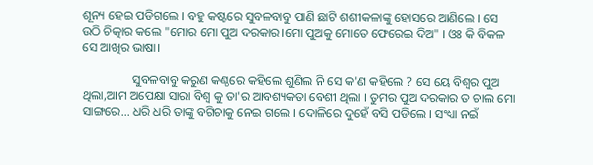ଶୂନ୍ୟ ହେଇ ପଡିଗଲେ । ବହୁ କଷ୍ଟରେ ସୁବଳବାବୁ ପାଣି ଛାଟି ଶଶୀକଳାଙ୍କୁ ହୋସରେ ଆଣିଲେ । ସେ ଉଠି ଚିତ୍କାର କଲେ "ମୋର ମୋ ପୁଅ ଦରକାର।ମୋ ପୁଅକୁ ମୋତେ ଫେରେଇ ଦିଅ" । ଓଃ କି ବିକଳ ସେ ଆଖିର ଭାଷା।

                ସୁବଳବାବୁ କରୁଣ କଣ୍ଠରେ କହିଲେ ଶୁଣିଲ ନି ସେ କ'ଣ କହିଲେ ? ସେ ୟେ ବିଶ୍ୱର ପୁଅ ଥିଲା,ଆମ ଅପେକ୍ଷା ସାରା ବିଶ୍ୱ କୁ ତା'ର ଆବଶ୍ୟକତା ବେଶୀ ଥିଲା । ତୁମର ପୁଅ ଦରକାର ତ ଚାଲ ମୋ ସାଙ୍ଗରେ... ଧରି ଧରି ତାଙ୍କୁ ବଗିଚାକୁ ନେଇ ଗଲେ । ଦୋଳିରେ ଦୁହେଁ ବସି ପଡିଲେ । ସଂଧ୍ୟା ନଇଁ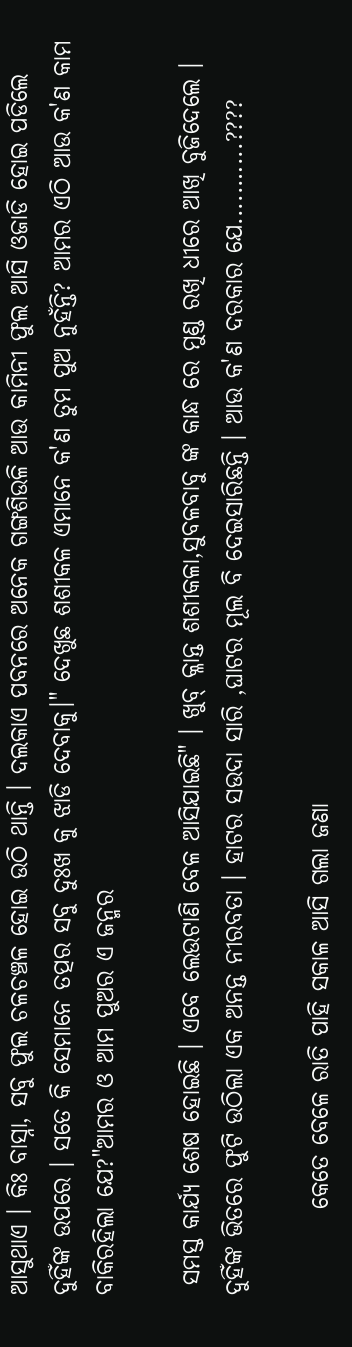ଆସୁଥାଏ । କିଃ ବାସ୍ନା, ସବୁ ଫୁଲ ଚଳଚଞ୍ଚଳ ହୋଇ ଉଠି ଥାନ୍ତି । ଦଲକାଏ ପବନରେ ଅନେକ ଗଙ୍ଗଶିଉଳି ଆଉ କାମିନୀ ଫୁଲ ଆସି ଓଜାଡି ହୋଇ ପଡିଲେ ଦୁହିଁଙ୍କ ଉପରେ । ସତେ କି ସେମାନେ ତତ୍ପର ସବୁ ଦୁଃଖ କୁ ଝାଡି ଦେବାକୁ।" ଦେଖୁଛ ଶଶୀକଳ ଏମାନେ କ'ଣ ତୁମ ପୁଅ ନୁହଁନ୍ତି? ଆମର ଏଠି ଆଉ କ'ଣ କାମ ବାକିରହିଲା ଯେ?"ଆମର ଓ ଆମ ପୁଅର ଏ ଜନ୍ମର

 ସମସ୍ତ କାର୍ଯ୍ୟ ଶେଷ ହୋଇଛି । ଏବେ ଲେଉଟାଣି ବେଳ ଆସିଯାଇଛି" । ଖୁବ୍ କ୍ଳାନ୍ତ ଶଶୀକଳା,ସୁବଳବାବୁ ଙ୍କ କାନ୍ଧ ରେ ମୁଣ୍ଡ ରଖି ଧୀରେ ଆଖି ବୁଜିଦେଲେ । ଦୁହିଁଙ୍କ ଭିତରେ ଫୁଟି ଉଠିଲା ଏକ ଅନନ୍ତ ନୀରବତା । ହାଟର ସଉଦା ସାରି ,ଘାଟର ମୂଲ ବି ଦେଇସାରିଛନ୍ତି । ଆଉ କ'ଣ ଦରକାର ଯେ.....…...????

         କେତେ ବେଳେ ରାତି ପାହି ସକାଳ ଆସି ଗଲା ଜଣା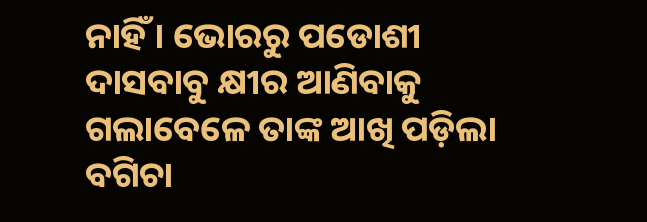ନାହିଁ । ଭୋରରୁ ପଡୋଶୀ ଦାସବାବୁ କ୍ଷୀର ଆଣିବାକୁ ଗଲାବେଳେ ତାଙ୍କ ଆଖି ପଡ଼ିଲା ବଗିଚା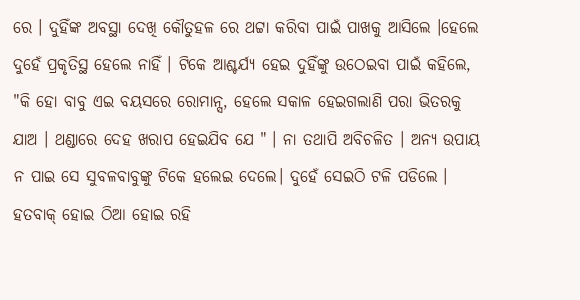ରେ । ଦୁହିଁଙ୍କ ଅବସ୍ଥା ଦେଖି କୌତୁହଳ ରେ ଥଟ୍ଟା କରିବା ପାଇଁ ପାଖକୁ ଆସିଲେ ।ହେଲେ ଦୁହେଁ ପ୍ରକୃତିସ୍ଥ ହେଲେ ନାହିଁ । ଟିକେ ଆଶ୍ଚର୍ଯ୍ୟ ହେଇ ଦୁହିଁଙ୍କୁ ଉଠେଇବା ପାଇଁ କହିଲେ, "କି ହୋ ବାବୁ ଏଇ ବୟସରେ ରୋମାନ୍ସ, ହେଲେ ସକାଳ ହେଇଗଲାଣି ପରା ଭିତରକୁ ଯାଅ । ଥଣ୍ଡାରେ ଦେହ ଖରାପ ହେଇଯିବ ଯେ " । ନା ତଥାପି ଅବିଚଳିତ । ଅନ୍ୟ ଉପାୟ ନ ପାଇ ସେ ସୁବଳବାବୁଙ୍କୁ ଟିକେ ହଲେଇ ଦେଲେ। ଦୁହେଁ ସେଇଠି ଟଳି ପଡିଲେ । ହତବାକ୍ ହୋଇ ଠିଆ ହୋଇ ରହି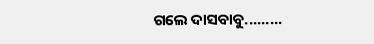ଗଲେ ଦାସବାବୁ.........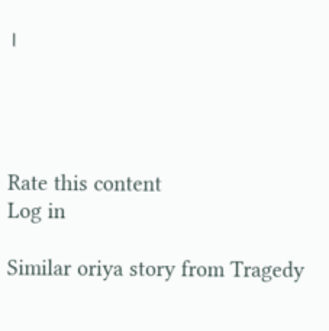।




Rate this content
Log in

Similar oriya story from Tragedy